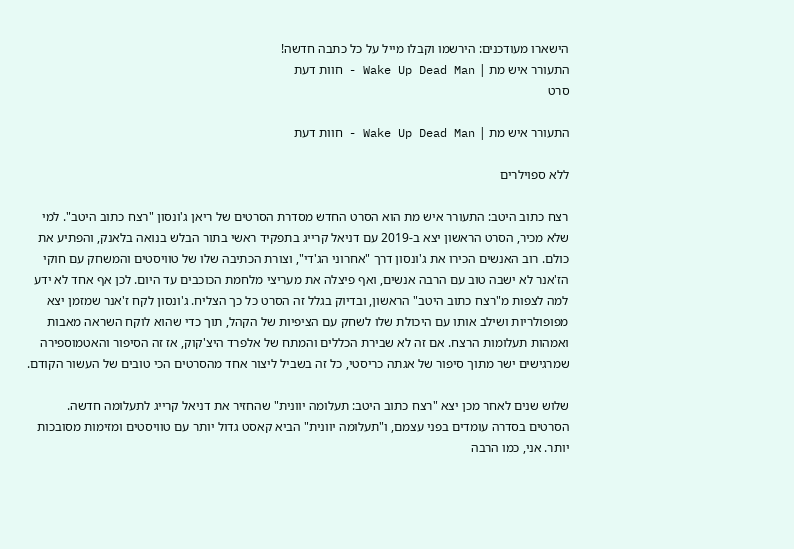הישארו מעודכנים: הירשמו וקבלו מייל על כל כתבה חדשה!
התעורר איש מת | Wake Up Dead Man - חוות דעת
סרט

התעורר איש מת | Wake Up Dead Man - חוות דעת

ללא ספוילרים

רצח כתוב היטב: התעורר איש מת הוא הסרט החדש מסדרת הסרטים של ריאן ג'ונסון "רצח כתוב היטב". למי שלא מכיר, הסרט הראשון יצא ב-2019 עם דניאל קרייג בתפקיד ראשי בתור הבלש בנואה בלאנק, והפתיע את כולם. רוב האנשים הכירו את ג'ונסון דרך "אחרוני הג'די", וצורת הכתיבה שלו של טוויסטים והמשחק עם חוקי הז'אנר לא ישבה טוב עם הרבה אנשים, ואף פיצלה את מעריצי מלחמת הכוכבים עד היום. לכן אף אחד לא ידע למה לצפות מ"רצח כתוב היטב" הראשון, ובדיוק בגלל זה הסרט כל כך הצליח. ג'ונסון לקח ז'אנר שמזמן יצא מפופולריות ושילב אותו עם היכולת שלו לשחק עם הציפיות של הקהל, תוך כדי שהוא לוקח השראה מאבות ואמהות תעלומות הרצח. אם זה לא שבירת הכללים והמתח של אלפרד היצ'קוק, אז זה הסיפור והאטמוספירה שמרגישים ישר מתוך סיפור של אגתה כריסטי, כל זה בשביל ליצור אחד מהסרטים הכי טובים של העשור הקודם.

שלוש שנים לאחר מכן יצא "רצח כתוב היטב: תעלומה יוונית" שהחזיר את דניאל קרייג לתעלומה חדשה. הסרטים בסדרה עומדים בפני עצמם, ו"תעלומה יוונית" הביא קאסט גדול יותר עם טוויסטים ומזימות מסובכות יותר. אני, כמו הרבה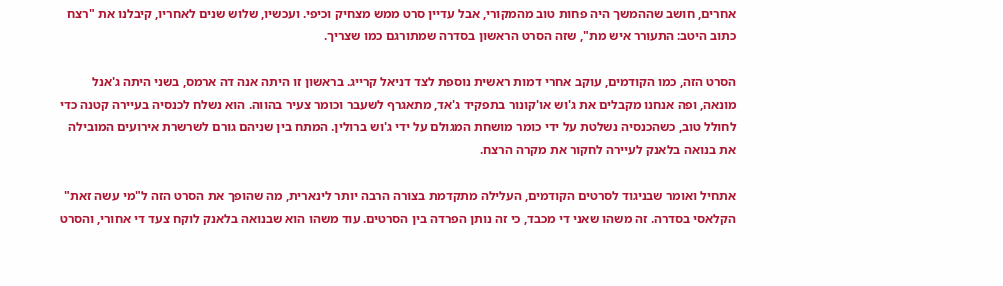אחרים, חושב שההמשך היה פחות טוב מהמקורי, אבל עדיין סרט ממש מצחיק וכיפי. ועכשיו, שלוש שנים לאחריו, קיבלנו את "רצח כתוב היטב: התעורר איש מת", שזה הסרט הראשון בסדרה שמתורגם כמו שצריך.

הסרט הזה, כמו הקודמים, עוקב אחרי דמות ראשית נוספת לצד דניאל קרייג. בראשון זו היתה אנה דה ארמס, בשני היתה ג'אנל מונאה, ופה אנחנו מקבלים את ג'וש או'קונור בתפקיד ג'אד, מתאגרף לשעבר וכומר צעיר בהווה. הוא נשלח לכנסיה בעיירה קטנה כדי לחולל טוב, כשהכנסיה נשלטת על ידי כומר מושחת המגולם על ידי ג'וש ברולין. המתח בין שניהם גורם לשרשרת אירועים המובילה את בנואה בלאנק לעיירה לחקור את מקרה הרצח.

אתחיל ואומר שבניגוד לסרטים הקודמים, העלילה מתקדמת בצורה הרבה יותר לינארית, מה שהופך את הסרט הזה ל"מי עשה זאת" הקלאסי בסדרה. זה משהו שאני די מכבד, כי זה נותן הפרדה בין הסרטים. עוד משהו הוא שבנואה בלאנק לוקח צעד די אחורי, והסרט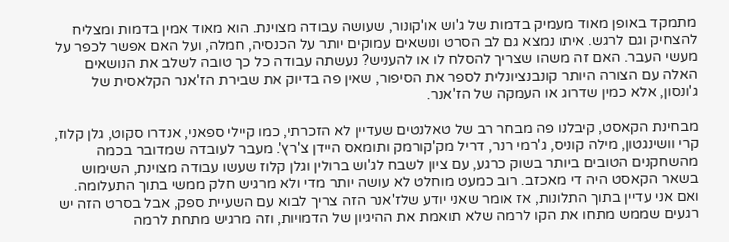מתמקד באופן מאוד מעמיק בדמות של ג'וש או'קונור, שעושה עבודה מצוינת. הוא מאוד אמין בדמות ומצליח להצחיק וגם לרגש. איתו נמצא גם לב הסרט ונושאים עמוקים יותר על הכנסיה, חמלה, ועל האם אפשר לכפר על מעשי העבר. האם זה משהו שצריך להסלח לו או להעניש? נעשתה עבודה כל כך טובה לשלב את הנושאים האלה עם הצורה היותר קונבנציונלית לספר את הסיפור, שאין פה בדיוק את שבירת הז'אנר הקלאסית של ג'ונסון, אלא כמין שדרוג או העמקה של הז'אנר.

מבחינת הקאסט, קיבלנו פה מבחר רב של טאלנטים שעדיין לא הזכרתי, כמו קיילי ספאני, אנדרו סקוט, גלן קלוז, קרי וושינגטון, מילה קוניס, ג'רמי רנר, דריל מק'קורמק ותומאס היידן צ'רץ'. מעבר לעובדה שמדובר בכמה מהשחקנים הטובים ביותר בשוק כרגע, עם ציון לשבח לג'וש ברולין וגלן קלוז שעשו עבודה מצוינת, השימוש בשאר הקאסט היה די מאכזב. רוב כמעט מוחלט לא עושה יותר מדי ולא מרגיש חלק ממשי בתוך התעלומה. ואם אני עדיין בתוך התלונות, אז אומר שאני יודע שלז'אנר הזה צריך לבוא עם השעיית ספק, אבל בסרט הזה יש רגעים שממש מתחו את הקו לרמה שלא תואמת את ההיגיון של הדמויות, וזה מרגיש מתחת לרמה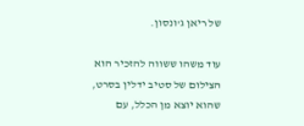של ריאן ג'ונסון.

עוד משהו ששווה להזכיר הוא הצילום של סטיב ידלין בסרט, שהוא יוצא מן הכלל, עם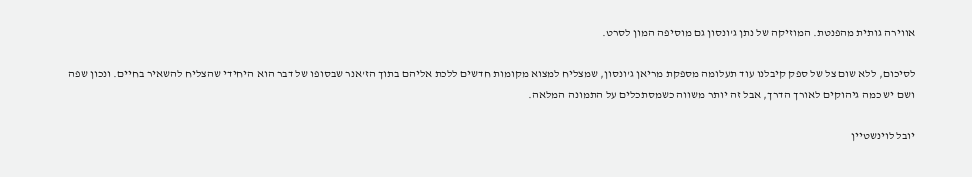אווירה גותית מהפנטת. המוזיקה של נתן ג'ונסון גם מוסיפה המון לסרט.

לסיכום, ללא שום צל של ספק קיבלנו עוד תעלומה מספקת מריאן ג'ונסון, שמצליח למצוא מקומות חדשים ללכת אליהם בתוך הז'אנר שבסופו של דבר הוא היחידי שהצליח להשאיר בחיים. ונכון שפה ושם יש כמה גיהוקים לאורך הדרך, אבל זה יותר משווה כשמסתכלים על התמונה המלאה.

יובל לוינשטיין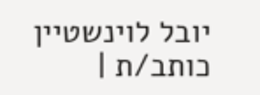יובל לוינשטיין
כותב/ת |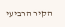הקיר הרביעי